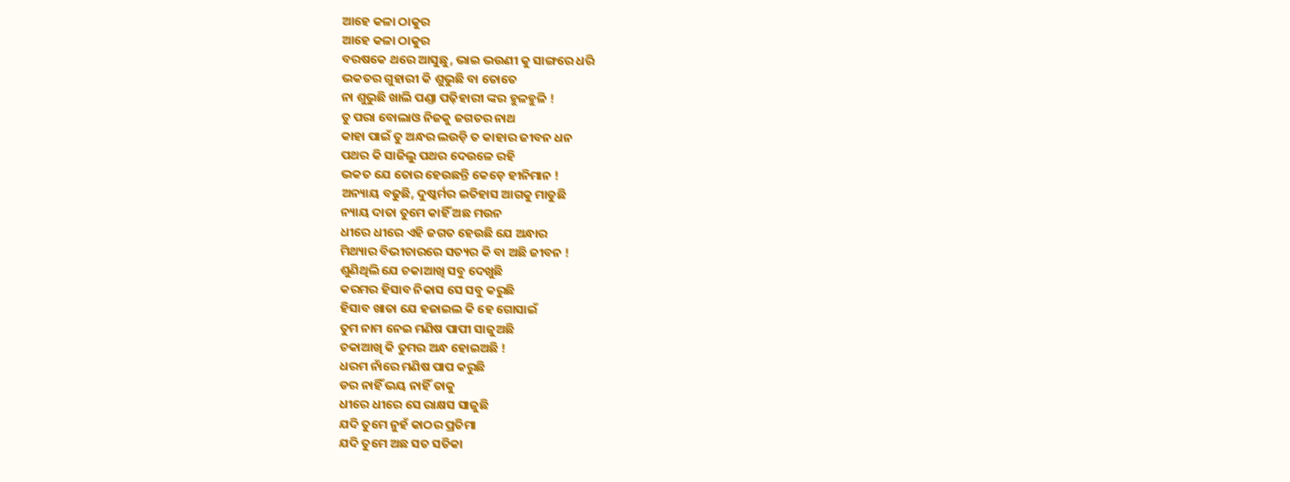ଆହେ କଳା ଠାକୁର
ଆହେ କଳା ଠାକୁର
ବରଷକେ ଥରେ ଆସୁଛୁ, ଭାଇ ଭଉଣୀ କୁ ସାଙ୍ଗରେ ଧରି
ଭକତର ଗୁହାରୀ କି ଶୁଭୁଛି ବା ତୋତେ
ନା ଶୁଭୁଛି ଖାଲି ପଣ୍ଡା ପଢ଼ିହାରୀ ଙ୍କର ହୁଳହୁଳି !
ତୁ ପରା ବୋଲାଓ ନିଜକୁ ଜଗତର ନାଥ
କାହା ପାଇଁ ତୁ ଅନ୍ଧର ଲଉଡ଼ି ତ କାହାର ଜୀବନ ଧନ
ପଥର କି ସାଜିଲୁ ପଥର ଦେଉଳେ ରହି
ଭକତ ଯେ ତୋର ହେଉଛନ୍ତି କେଡ଼େ ହୀନିମାନ !
ଅନ୍ୟାୟ ବଢୁଛି, ଦୁଷ୍କର୍ମର ଇତିହାସ ଆଗକୁ ମାଡୁଛି
ନ୍ୟାୟ ଦାତା ତୁମେ କାହିଁ ଅଛ ମଉନ
ଧୀରେ ଧୀରେ ଏହି ଜଗତ ହେଉଛି ଯେ ଅନ୍ଧାର
ମିଥ୍ୟାର ବିଭୀଚାରରେ ସତ୍ୟର କି ବା ଅଛି ଜୀବନ !
ଶୁଣିଥିଲି ଯେ ଚକାଆଖି ସବୁ ଦେଖୁଛି
କରମର ହିସାବ ନିକାସ ସେ ସବୁ କରୁଛି
ହିସାବ ଖାତା ଯେ ହଜାଇଲ କି ହେ ଗୋସାଇଁ
ତୁମ ନାମ ନେଇ ମଣିଷ ପାପୀ ସାଜୁଅଛି
ଚକାଆଖି କି ତୁମର ଅନ୍ଧ ହୋଇଅଛି !
ଧରମ ନାଁରେ ମଣିଷ ପାପ କରୁଛି
ଡର ନାହିଁ ଭୟ ନାହିଁ ତାକୁ
ଧୀରେ ଧୀରେ ସେ ରାକ୍ଷସ ସାଜୁଛି
ଯଦି ତୁମେ ନୁହଁ କାଠର ପ୍ରତିମା
ଯଦି ତୁମେ ଅଛ ସତ ସତିକା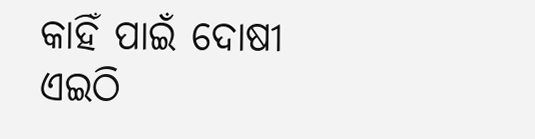କାହିଁ ପାଇଁ ଦୋଷୀ ଏଇଠି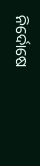ନିର୍ଦୋଷେ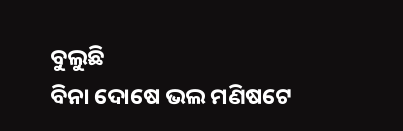ବୁଲୁଛି
ବିନା ଦୋଷେ ଭଲ ମଣିଷଟେ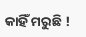କାହିଁ ମରୁଛି !